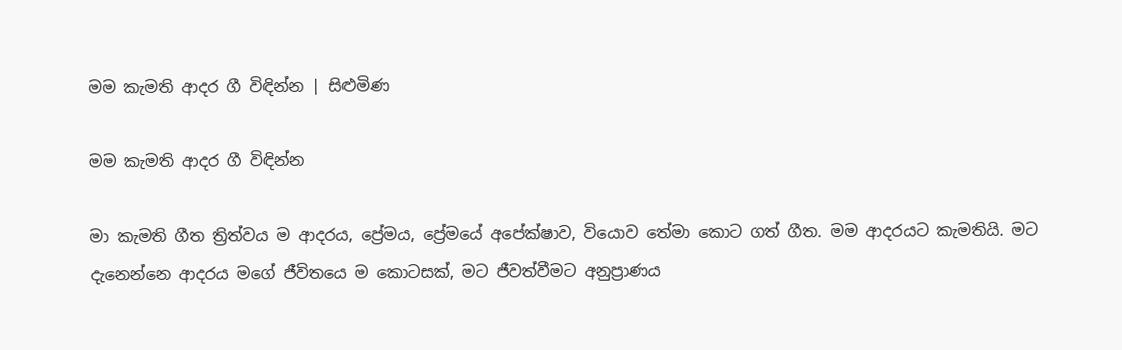මම කැමති ආදර ගී විඳින්න | සිළුමිණ

මම කැමති ආදර ගී විඳින්න

මා කැමති ගීත ත්‍රිත්වය ම ආදරය, ප්‍රේමය, ප්‍රේමයේ අපේක්ෂාව, වියොව තේමා කොට ගත් ගීත. මම ආදරයට කැමතියි. මට දැනෙන්නෙ ආදරය මගේ ජීවිතයෙ ම කොටසක්, මට ජීවත්වීමට අනුප්‍රාණය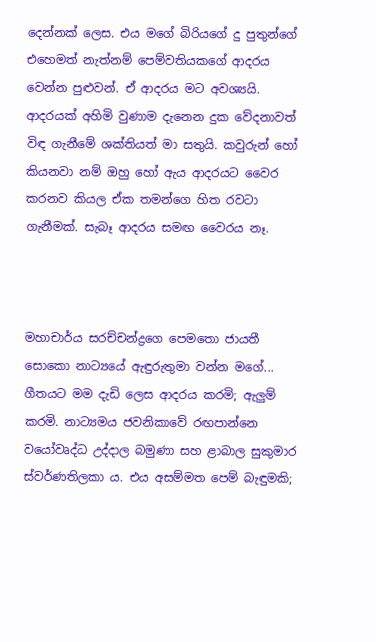දෙන්නක් ලෙස. එය මගේ බිරියගේ දු පුතුන්ගේ එහෙමත් නැත්නම් පෙම්වතියකගේ ආදරය වෙන්න පුළුවන්. ඒ ආදරය මට අවශ්‍යයි. ආදරයක් අහිමි වුණාම දැනෙන දුක වේදනාවත් විඳ ගැනීමේ ශක්තියත් මා සතුයි. කවුරුන් හෝ කියනවා නම් ඔහු හෝ ඇය ආදරයට වෛර කරනව කියල ඒක තමන්ගෙ හිත රවටා ගැනීමක්. සැබෑ ආදරය සමඟ වෛරය නෑ.



මහාචාර්ය සරච්චන්ද්‍රගෙ පෙමතො ජායතී සොකො නාට්‍යයේ ඇඳුරුතුමා වන්න මගේ... ගීතයට මම දැඩි ලෙස ආදරය කරමි; ඇලුම් කරමි. නාට්‍යමය ජවනිකාවේ රඟපාන්නෙ වයෝවෘද්ධ උද්දාල බමුණා සහ ළාබාල සුකුමාර ස්වර්ණතිලකා ය. එය අසම්මත පෙම් බැඳුමකි;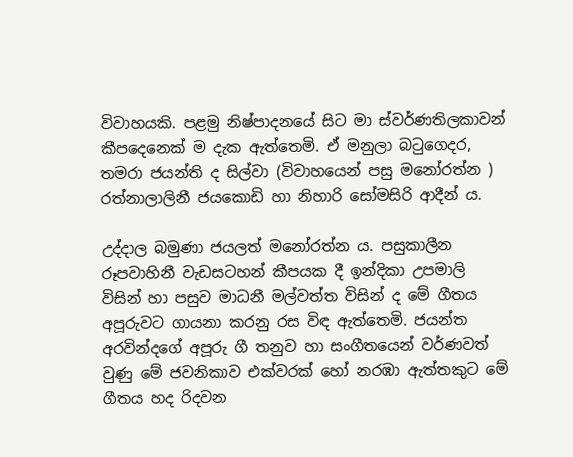විවාහයකි. පළමු නිෂ්පාදනයේ සිට මා ස්වර්ණතිලකාවන් කීපදෙනෙක් ම දැක ඇත්තෙමි. ඒ මනුලා බටුගෙදර, තමරා ජයන්ති ද සිල්වා (විවාහයෙන් පසු මනෝරත්න ) රත්නාලාලිනී ජයකොඩි හා නිහාරි සෝමසිරි ආදීන් ය.

උද්දාල බමුණා ජයලත් මනෝරත්න ය. පසුකාලීන රූපවාහිනී වැඩසටහන් කීපයක දී ඉන්දිකා උපමාලි විසින් හා පසුව මාධනී මල්වත්ත විසින් ද මේ ගීතය අපූරුවට ගායනා කරනු රස විඳ ඇත්තෙමි. ජයන්ත අරවින්දගේ අපූරු ගී තනුව හා සංගීතයෙන් වර්ණවත් වුණු මේ ජවනිකාව එක්වරක් හෝ නරඹා ඇත්තකුට මේ ගීතය හද රිදවන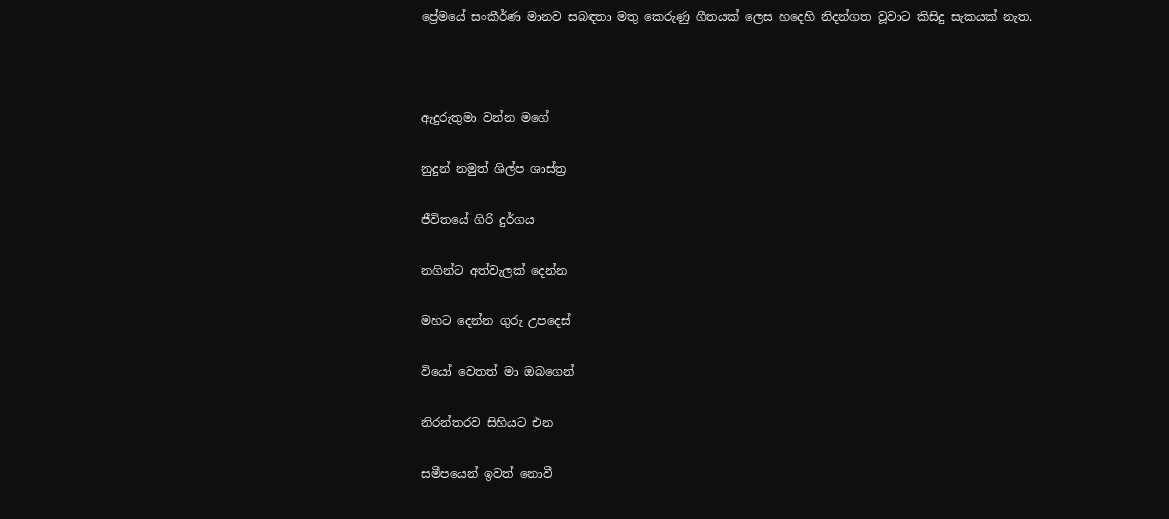ප්‍රේමයේ සංකීර්ණ මානව සබඳතා මතු කෙරුණු ගීතයක් ලෙස හදෙහි නිදන්ගත වූවාට කිසිදු සැකයක් නැත.



ඇදුරුතුමා වන්න මගේ

නුදුන් නමුත් ශිල්ප ශාස්ත්‍ර

ජීවිතයේ ගිරි දුර්ගය

නගින්ට අත්වැලක් දෙන්න

මහට දෙන්න ගුරු උපදෙස්

වියෝ වෙතත් මා ඔබගෙන්

නිරන්තරව සිහියට එන

සමීපයෙන් ඉවත් නොවී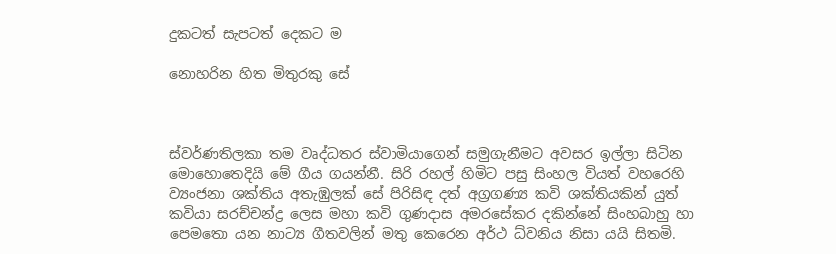දුකටත් සැපටත් දෙකට ම

නොහරින හිත මිතුරකු සේ



ස්වර්ණතිලකා තම වෘද්ධතර ස්වාමියාගෙන් සමුගැනීමට අවසර ඉල්ලා සිටින මොහොතෙදියි මේ ගීය ගයන්නී. සිරි රහල් හිමිට පසු සිංහල වියත් වහරෙහි ව්‍යංජනා ශක්තිය අතැඹුලක් සේ පිරිසිඳ දත් අග්‍රගණ්‍ය කවි ශක්තියකින් යුත් කවියා සරච්චන්ද්‍ර ලෙස මහා කවි ගුණදාස අමරසේකර දකින්නේ සිංහබාහු හා පෙමතො යන නාට්‍ය ගීතවලින් මතු කෙරෙන අර්ථ ධ්වනිය නිසා යයි සිතමි.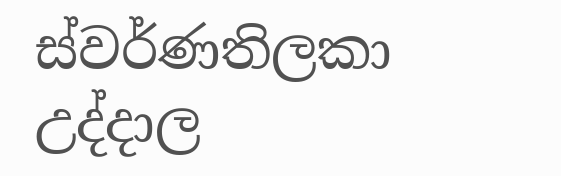ස්වර්ණතිලකා උද්දාල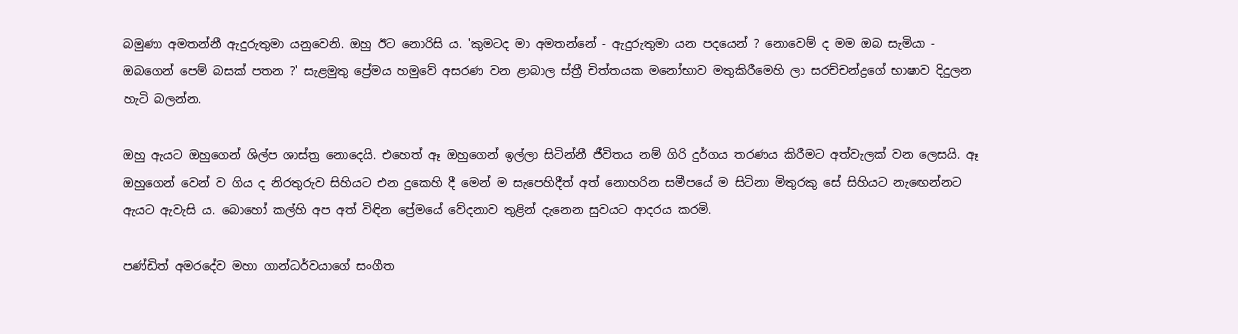බමුණා අමතන්නී ඇදුරුතුමා යනුවෙනි. ඔහු ඊට නොරිසි ය. 'කුමටද මා අමතන්නේ - ඇදුරුතුමා යන පදයෙන් ? නොවෙම් ද මම ඔබ සැමියා - ඔබගෙන් පෙම් බසක් පතන ?' සැළමුතු ප්‍රේමය හමුවේ අසරණ වන ළාබාල ස්ත්‍රී චිත්තයක මනෝභාව මතුකිරීමෙහි ලා සරච්චන්ද්‍රගේ භාෂාව දිදුලන හැටි බලන්න.

ඔහු ඇයට ඔහුගෙන් ශිල්ප ශාස්ත්‍ර නොදෙයි. එහෙත් ඈ ඔහුගෙන් ඉල්ලා සිටින්නී ජීවිතය නම් ගිරි දුර්ගය තරණය කිරීමට අත්වැලක් වන ලෙසයි. ඈ ඔහුගෙන් වෙන් ව ගිය ද නිරතුරුව සිහියට එන දුකෙහි දී මෙන් ම සැපෙහිදීත් අත් නොහරින සමීපයේ ම සිටිනා මිතුරකු සේ සිහියට නැඟෙන්නට ඇයට ඇවැසි ය. බොහෝ කල්හි අප අත් විඳින ප්‍රේමයේ වේදනාව තුළින් දැනෙන සුවයට ආදරය කරමි.

පණ්ඩිත් අමරදේව මහා ගාන්ධර්වයාගේ සංගීත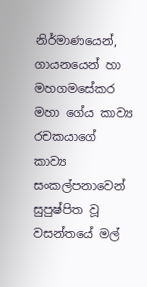නිර්මාණයෙන්, ගායනයෙන් හා මහගමසේකර මහා ගේය කාව්‍ය රචකයාගේ කාව්‍ය සංකල්පනාවෙන් සුපුෂ්පිත වූ වසන්තයේ මල්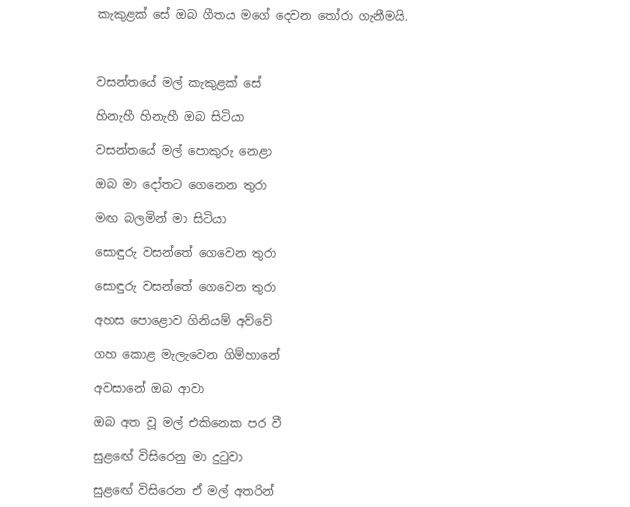කැකුළක් සේ ඔබ ගීතය මගේ දෙවන තෝරා ගැනීමයි.



වසන්තයේ මල් කැකුළක් සේ

හිනැහී හිනැහී ඔබ සිටියා

වසන්තයේ මල් පොකුරු නෙළා

ඔබ මා දෝතට ගෙනෙන තුරා

මඟ බලමින් මා සිටියා

සොඳුරු වසන්තේ ගෙවෙන තුරා

සොඳුරු වසන්තේ ගෙවෙන තුරා

අහස පොළොව ගිනියම් අව්වේ

ගහ කොළ මැලැවෙන ගිම්හානේ

අවසානේ ඔබ ආවා

ඔබ අත වූ මල් එකිනෙක පර වී

සුළඟේ විසිරෙනු මා දුටුවා

සුළඟේ විසිරෙන ඒ මල් අතරින්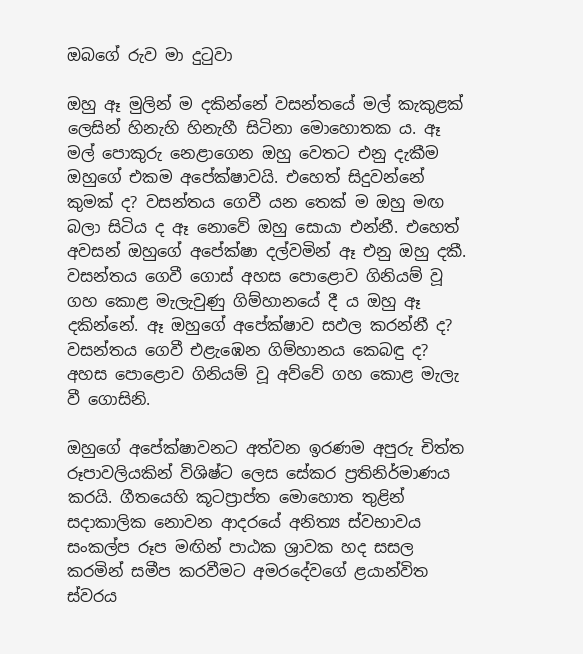ඔබගේ රුව මා දුටුවා

ඔහු ඈ මුලින් ම දකින්නේ වසන්තයේ මල් කැකුළක් ලෙසින් හිනැහි හිනැහී සිටිනා මොහොතක ය. ඈ මල් පොකුරු නෙළාගෙන ඔහු වෙතට එනු දැකීම ඔහුගේ එකම අපේක්ෂාවයි. එහෙත් සිදුවන්නේ කුමක් ද? වසන්තය ගෙවී යන තෙක් ම ඔහු මඟ බලා සිටිය ද ඈ නොවේ ඔහු සොයා එන්නී. එහෙත් අවසන් ඔහුගේ අපේක්ෂා දල්වමින් ඈ එනු ඔහු දකී. වසන්තය ගෙවී ගොස් අහස පොළොව ගිනියම් වූ ගහ කොළ මැලැවුණු ගිම්හානයේ දී ය ඔහු ඈ දකින්නේ. ඈ ඔහුගේ අපේක්ෂාව සඵල කරන්නී ද? වසන්තය ගෙවී එළැඹෙන ගිම්හානය කෙබඳු ද? අහස පොළොව ගිනියම් වූ අව්වේ ගහ කොළ මැලැ වී ගොසිනි.

ඔහුගේ අපේක්ෂාවනට අත්වන ඉරණම අපුරු චිත්ත රූපාවලියකින් විශිෂ්ට ලෙස සේකර ප්‍රතිනිර්මාණය කරයි. ගීතයෙහි කූටප්‍රාප්ත මොහොත තුළින් සදාකාලික නොවන ආදරයේ අනිත්‍ය ස්වභාවය සංකල්ප රූප මඟින් පාඨක ශ්‍රාවක හද සසල කරමින් සමීප කරවීමට අමරදේවගේ ළයාන්විත ස්වරය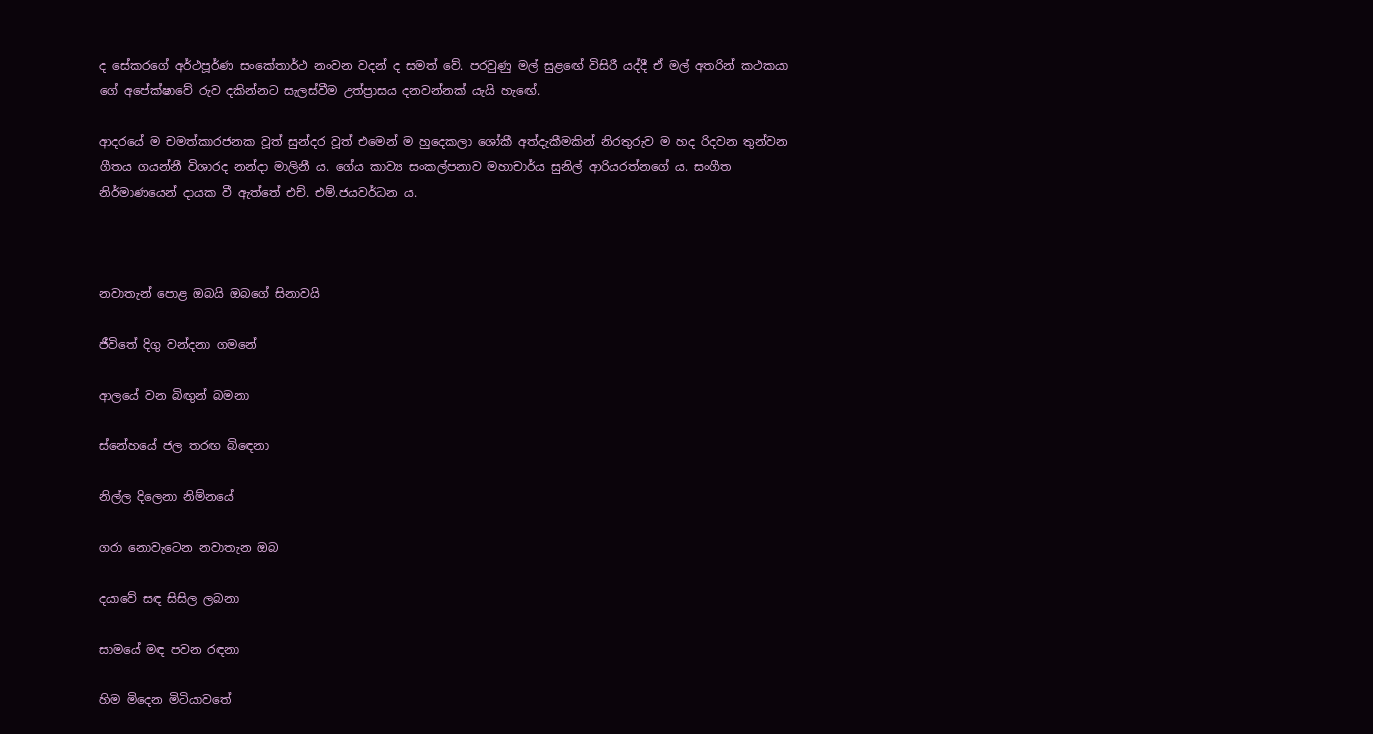ද සේකරගේ අර්ථපූර්ණ සංකේතාර්ථ නංවන වදන් ද සමත් වේ. පරවුණු මල් සුළඟේ විසිරී යද්දී ඒ මල් අතරින් කථකයා ගේ අපේක්ෂාවේ රුව දකින්නට සැලස්වීම උත්ප්‍රාසය දනවන්නක් යැයි හැඟේ.

ආදරයේ ම චමත්කාරජනක වූත් සුන්දර වූත් එමෙන් ම හුදෙකලා ශෝකී අත්දැකීමකින් නිරතුරුව ම හද රිදවන තුන්වන ගීතය ගයන්නී විශාරද නන්දා මාලිනී ය. ගේය කාව්‍ය සංකල්පනාව මහාචාර්ය සුනිල් ආරියරත්නගේ ය. සංගීත නිර්මාණයෙන් දායක වී ඇත්තේ එච්. එම්.ජයවර්ධන ය.



නවාතැන් පොළ ඔබයි ඔබගේ සිනාවයි

ජීවිතේ දිගු වන්දනා ගමනේ

ආලයේ වන බිඟුන් බමනා

ස්නේහයේ ජල තරඟ බිඳෙනා

නිල්ල දිලෙනා නිම්නයේ

ගරා නොවැටෙන නවාතැන ඔබ

දයාවේ සඳ සිසිල ලබනා

සාමයේ මඳ පවන රඳනා

හිම මිදෙන මිටියාවතේ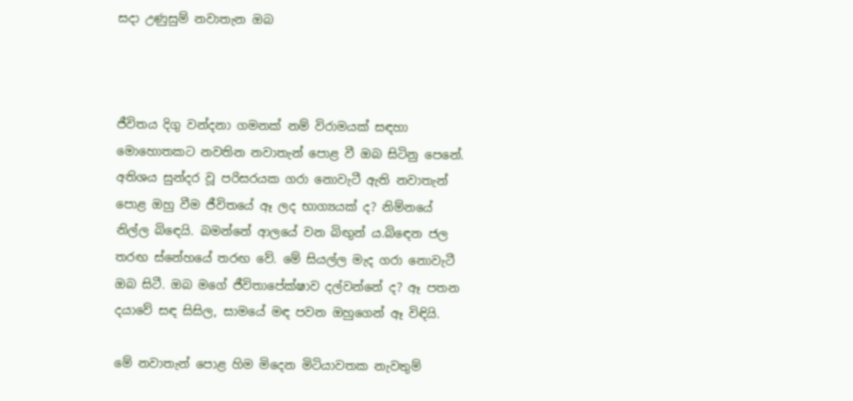සදා උණුසුම් නවාතැන ඔබ



ජීවිතය දිගු වන්දනා ගමනක් නම් විරාමයක් සඳහා මොහොතකට නවතින නවාතැන් පොළ වී ඔබ සිටිනු පෙනේ. අතිශය සුන්දර වූ පරිසරයක ගරා නොවැටී ඇති නවාතැන් පොළ ඔහු වීම ජීවිතයේ ඈ ලද භාග්‍යයක් ද? නිම්නයේ නිල්ල බිඳෙයි. බමන්නේ ආලයේ වන බිඟුන් ය.බිඳෙන ජල තරඟ ස්නේහයේ තරඟ වේ. මේ සියල්ල මැද ගරා නොවැටී ඔබ සිටී. ඔබ මගේ ජීවිතාපේක්ෂාව දල්වන්නේ ද? ඈ පතන දයාවේ සඳ සිසිල, සාමයේ මඳ පවන ඔහුගෙන් ඈ විඳියි.

මේ නවාතැන් පොළ හිම මිදෙන මිටියාවතක නැවතුම්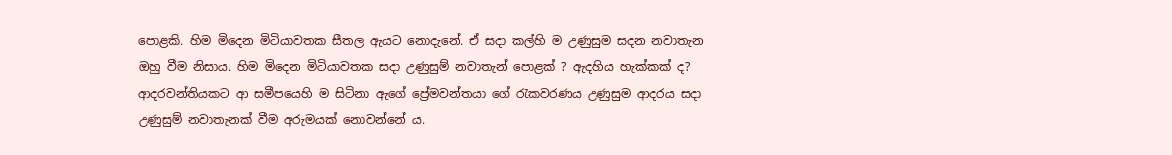පොළකි. හිම මිදෙන මිටියාවතක සීතල ඇයට නොදැනේ. ඒ සදා කල්හි ම උණුසුම සදන නවාතැන ඔහු වීම නිසාය. හිම මිදෙන මිටියාවතක සදා උණුසුම් නවාතැන් පොළක් ? ඇදහිය හැක්කක් ද? ආදරවන්තියකට ආ සමීපයෙහි ම සිටිනා ඇගේ ප්‍රේමවන්තයා ගේ රැකවරණය උණුසුම ආදරය සදා උණුසුම් නවාතැනක් වීම අරුමයක් නොවන්නේ ය.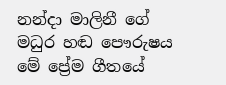නන්දා මාලිනී ගේ මධුර හඬ පෞරුෂය මේ ප්‍රේම ගීතයේ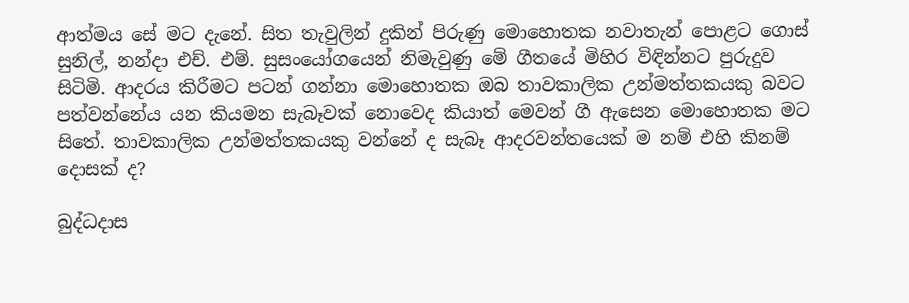ආත්මය සේ මට දැනේ. සිත තැවුලින් දුකින් පිරුණු මොහොතක නවාතැන් පොළට ගොස් සුනිල්, නන්දා එච්. එම්. සුසංයෝගයෙන් නිමැවුණු මේ ගීතයේ මිහිර විඳින්නට පුරුදුව සිටිමි. ආදරය කිරීමට පටන් ගන්නා මොහොතක ඔබ තාවකාලික උන්මත්තකයකු බවට පත්වන්නේය යන කියමන සැබෑවක් නොවෙද කියාත් මෙවන් ගී ඇසෙන මොහොතක මට සිතේ. තාවකාලික උන්මත්තකයකු වන්නේ ද සැබෑ ආදරවන්තයෙක් ම නම් එහි කිනම් දොසක් ද?

බුද්ධදාස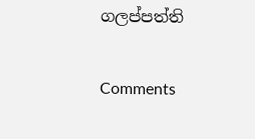ගලප්පත්ති

Comments